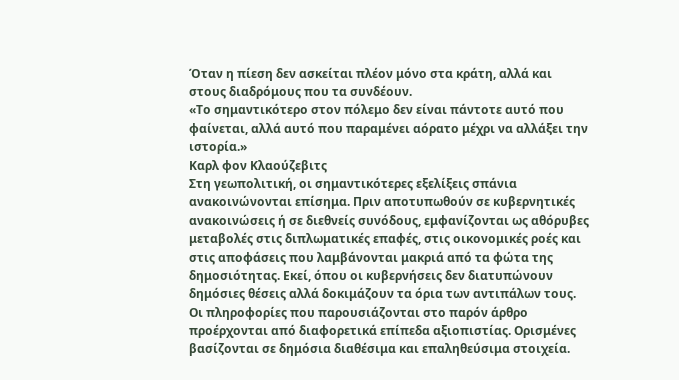Όταν η πίεση δεν ασκείται πλέον μόνο στα κράτη, αλλά και στους διαδρόμους που τα συνδέουν.
«Το σημαντικότερο στον πόλεμο δεν είναι πάντοτε αυτό που φαίνεται, αλλά αυτό που παραμένει αόρατο μέχρι να αλλάξει την ιστορία.»
Καρλ φον Κλαούζεβιτς
Στη γεωπολιτική, οι σημαντικότερες εξελίξεις σπάνια ανακοινώνονται επίσημα. Πριν αποτυπωθούν σε κυβερνητικές ανακοινώσεις ή σε διεθνείς συνόδους, εμφανίζονται ως αθόρυβες μεταβολές στις διπλωματικές επαφές, στις οικονομικές ροές και στις αποφάσεις που λαμβάνονται μακριά από τα φώτα της δημοσιότητας. Εκεί, όπου οι κυβερνήσεις δεν διατυπώνουν δημόσιες θέσεις αλλά δοκιμάζουν τα όρια των αντιπάλων τους.
Οι πληροφορίες που παρουσιάζονται στο παρόν άρθρο προέρχονται από διαφορετικά επίπεδα αξιοπιστίας. Ορισμένες βασίζονται σε δημόσια διαθέσιμα και επαληθεύσιμα στοιχεία.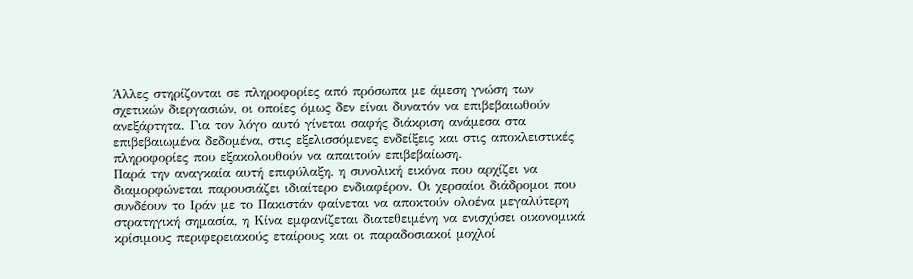Άλλες στηρίζονται σε πληροφορίες από πρόσωπα με άμεση γνώση των σχετικών διεργασιών, οι οποίες όμως δεν είναι δυνατόν να επιβεβαιωθούν ανεξάρτητα. Για τον λόγο αυτό γίνεται σαφής διάκριση ανάμεσα στα επιβεβαιωμένα δεδομένα, στις εξελισσόμενες ενδείξεις και στις αποκλειστικές πληροφορίες που εξακολουθούν να απαιτούν επιβεβαίωση.
Παρά την αναγκαία αυτή επιφύλαξη, η συνολική εικόνα που αρχίζει να διαμορφώνεται παρουσιάζει ιδιαίτερο ενδιαφέρον. Οι χερσαίοι διάδρομοι που συνδέουν το Ιράν με το Πακιστάν φαίνεται να αποκτούν ολοένα μεγαλύτερη στρατηγική σημασία, η Κίνα εμφανίζεται διατεθειμένη να ενισχύσει οικονομικά κρίσιμους περιφερειακούς εταίρους και οι παραδοσιακοί μοχλοί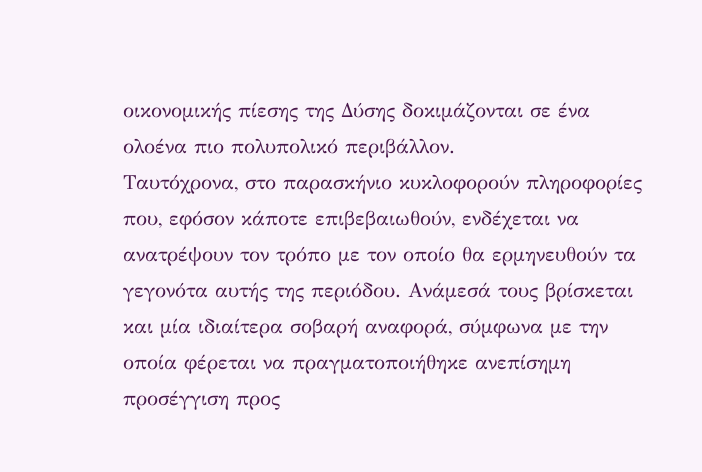οικονομικής πίεσης της Δύσης δοκιμάζονται σε ένα ολοένα πιο πολυπολικό περιβάλλον.
Ταυτόχρονα, στο παρασκήνιο κυκλοφορούν πληροφορίες που, εφόσον κάποτε επιβεβαιωθούν, ενδέχεται να ανατρέψουν τον τρόπο με τον οποίο θα ερμηνευθούν τα γεγονότα αυτής της περιόδου. Ανάμεσά τους βρίσκεται και μία ιδιαίτερα σοβαρή αναφορά, σύμφωνα με την οποία φέρεται να πραγματοποιήθηκε ανεπίσημη προσέγγιση προς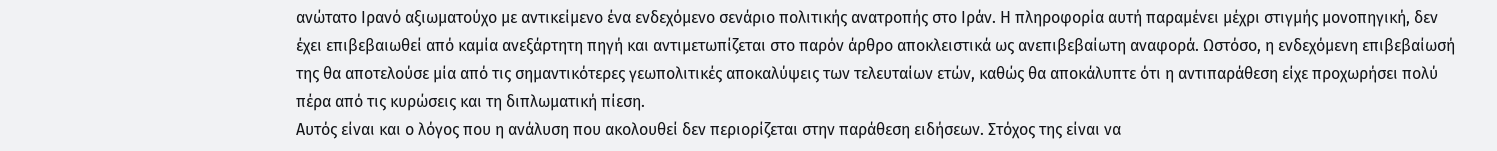ανώτατο Ιρανό αξιωματούχο με αντικείμενο ένα ενδεχόμενο σενάριο πολιτικής ανατροπής στο Ιράν. Η πληροφορία αυτή παραμένει μέχρι στιγμής μονοπηγική, δεν έχει επιβεβαιωθεί από καμία ανεξάρτητη πηγή και αντιμετωπίζεται στο παρόν άρθρο αποκλειστικά ως ανεπιβεβαίωτη αναφορά. Ωστόσο, η ενδεχόμενη επιβεβαίωσή της θα αποτελούσε μία από τις σημαντικότερες γεωπολιτικές αποκαλύψεις των τελευταίων ετών, καθώς θα αποκάλυπτε ότι η αντιπαράθεση είχε προχωρήσει πολύ πέρα από τις κυρώσεις και τη διπλωματική πίεση.
Αυτός είναι και ο λόγος που η ανάλυση που ακολουθεί δεν περιορίζεται στην παράθεση ειδήσεων. Στόχος της είναι να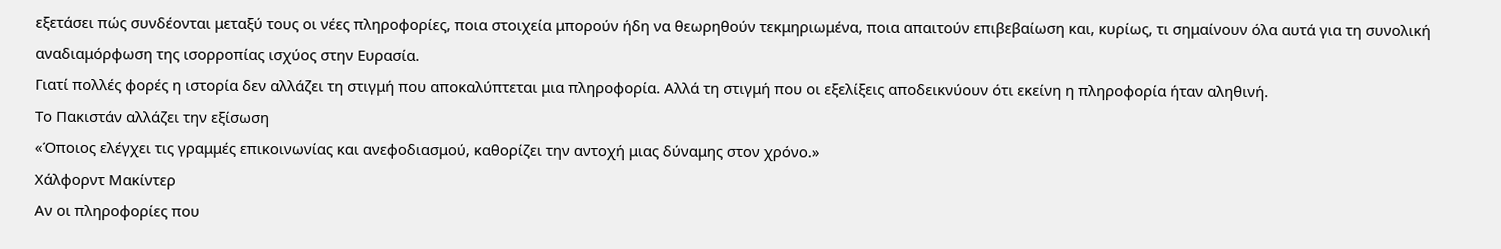εξετάσει πώς συνδέονται μεταξύ τους οι νέες πληροφορίες, ποια στοιχεία μπορούν ήδη να θεωρηθούν τεκμηριωμένα, ποια απαιτούν επιβεβαίωση και, κυρίως, τι σημαίνουν όλα αυτά για τη συνολική αναδιαμόρφωση της ισορροπίας ισχύος στην Ευρασία.
Γιατί πολλές φορές η ιστορία δεν αλλάζει τη στιγμή που αποκαλύπτεται μια πληροφορία. Αλλά τη στιγμή που οι εξελίξεις αποδεικνύουν ότι εκείνη η πληροφορία ήταν αληθινή.
Το Πακιστάν αλλάζει την εξίσωση
«Όποιος ελέγχει τις γραμμές επικοινωνίας και ανεφοδιασμού, καθορίζει την αντοχή μιας δύναμης στον χρόνο.»
Χάλφορντ Μακίντερ
Αν οι πληροφορίες που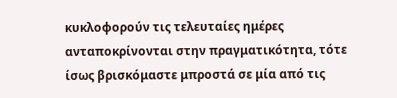κυκλοφορούν τις τελευταίες ημέρες ανταποκρίνονται στην πραγματικότητα, τότε ίσως βρισκόμαστε μπροστά σε μία από τις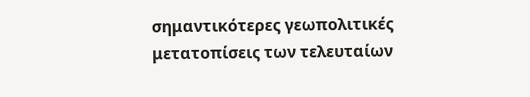σημαντικότερες γεωπολιτικές μετατοπίσεις των τελευταίων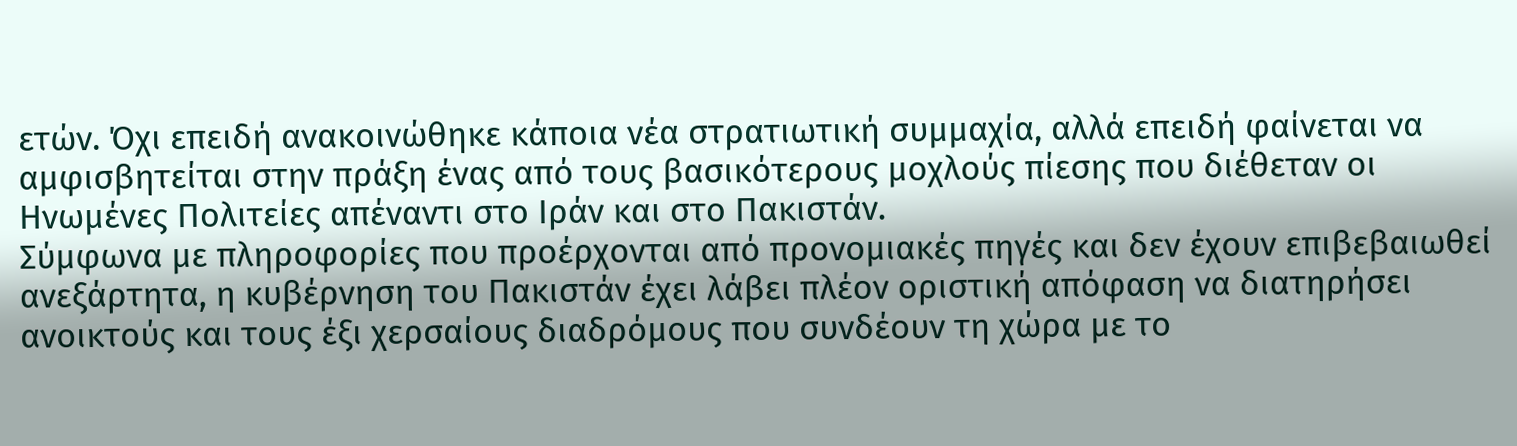ετών. Όχι επειδή ανακοινώθηκε κάποια νέα στρατιωτική συμμαχία, αλλά επειδή φαίνεται να αμφισβητείται στην πράξη ένας από τους βασικότερους μοχλούς πίεσης που διέθεταν οι Ηνωμένες Πολιτείες απέναντι στο Ιράν και στο Πακιστάν.
Σύμφωνα με πληροφορίες που προέρχονται από προνομιακές πηγές και δεν έχουν επιβεβαιωθεί ανεξάρτητα, η κυβέρνηση του Πακιστάν έχει λάβει πλέον οριστική απόφαση να διατηρήσει ανοικτούς και τους έξι χερσαίους διαδρόμους που συνδέουν τη χώρα με το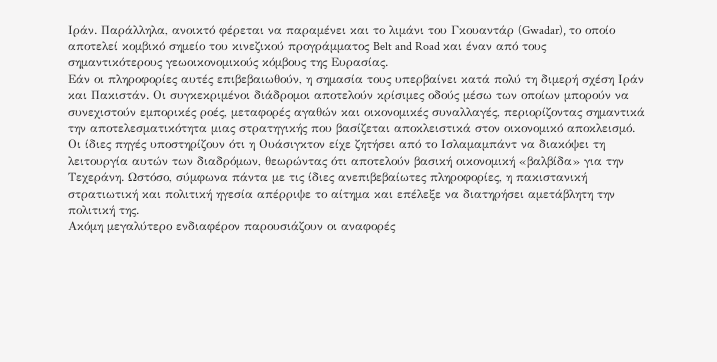Ιράν. Παράλληλα, ανοικτό φέρεται να παραμένει και το λιμάνι του Γκουαντάρ (Gwadar), το οποίο αποτελεί κομβικό σημείο του κινεζικού προγράμματος Belt and Road και έναν από τους σημαντικότερους γεωοικονομικούς κόμβους της Ευρασίας.
Εάν οι πληροφορίες αυτές επιβεβαιωθούν, η σημασία τους υπερβαίνει κατά πολύ τη διμερή σχέση Ιράν και Πακιστάν. Οι συγκεκριμένοι διάδρομοι αποτελούν κρίσιμες οδούς μέσω των οποίων μπορούν να συνεχιστούν εμπορικές ροές, μεταφορές αγαθών και οικονομικές συναλλαγές, περιορίζοντας σημαντικά την αποτελεσματικότητα μιας στρατηγικής που βασίζεται αποκλειστικά στον οικονομικό αποκλεισμό.
Οι ίδιες πηγές υποστηρίζουν ότι η Ουάσιγκτον είχε ζητήσει από το Ισλαμαμπάντ να διακόψει τη λειτουργία αυτών των διαδρόμων, θεωρώντας ότι αποτελούν βασική οικονομική «βαλβίδα» για την Τεχεράνη. Ωστόσο, σύμφωνα πάντα με τις ίδιες ανεπιβεβαίωτες πληροφορίες, η πακιστανική στρατιωτική και πολιτική ηγεσία απέρριψε το αίτημα και επέλεξε να διατηρήσει αμετάβλητη την πολιτική της.
Ακόμη μεγαλύτερο ενδιαφέρον παρουσιάζουν οι αναφορές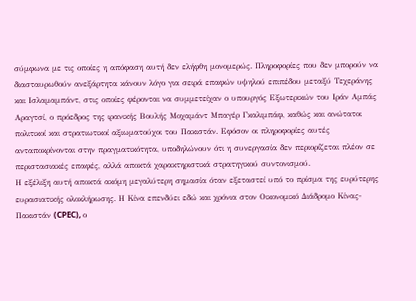σύμφωνα με τις οποίες η απόφαση αυτή δεν ελήφθη μονομερώς. Πληροφορίες που δεν μπορούν να διασταυρωθούν ανεξάρτητα κάνουν λόγο για σειρά επαφών υψηλού επιπέδου μεταξύ Τεχεράνης και Ισλαμαμπάντ, στις οποίες φέρονται να συμμετείχαν ο υπουργός Εξωτερικών του Ιράν Αμπάς Αραγτσί, ο πρόεδρος της ιρανικής Βουλής Μοχαμάντ Μπαγέρ Γκαλιμπάφ, καθώς και ανώτατοι πολιτικοί και στρατιωτικοί αξιωματούχοι του Πακιστάν. Εφόσον οι πληροφορίες αυτές ανταποκρίνονται στην πραγματικότητα, υποδηλώνουν ότι η συνεργασία δεν περιορίζεται πλέον σε περιστασιακές επαφές, αλλά αποκτά χαρακτηριστικά στρατηγικού συντονισμού.
Η εξέλιξη αυτή αποκτά ακόμη μεγαλύτερη σημασία όταν εξεταστεί υπό το πρίσμα της ευρύτερης ευρασιατικής ολοκλήρωσης. Η Κίνα επενδύει εδώ και χρόνια στον Οικονομικό Διάδρομο Κίνας-Πακιστάν (CPEC), ο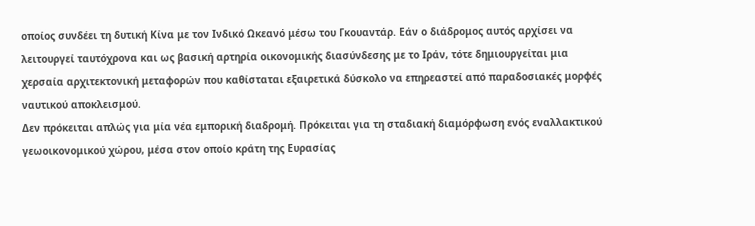οποίος συνδέει τη δυτική Κίνα με τον Ινδικό Ωκεανό μέσω του Γκουαντάρ. Εάν ο διάδρομος αυτός αρχίσει να λειτουργεί ταυτόχρονα και ως βασική αρτηρία οικονομικής διασύνδεσης με το Ιράν, τότε δημιουργείται μια χερσαία αρχιτεκτονική μεταφορών που καθίσταται εξαιρετικά δύσκολο να επηρεαστεί από παραδοσιακές μορφές ναυτικού αποκλεισμού.
Δεν πρόκειται απλώς για μία νέα εμπορική διαδρομή. Πρόκειται για τη σταδιακή διαμόρφωση ενός εναλλακτικού γεωοικονομικού χώρου, μέσα στον οποίο κράτη της Ευρασίας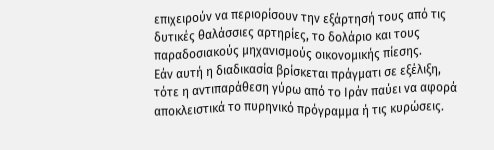επιχειρούν να περιορίσουν την εξάρτησή τους από τις δυτικές θαλάσσιες αρτηρίες, το δολάριο και τους παραδοσιακούς μηχανισμούς οικονομικής πίεσης.
Εάν αυτή η διαδικασία βρίσκεται πράγματι σε εξέλιξη, τότε η αντιπαράθεση γύρω από το Ιράν παύει να αφορά αποκλειστικά το πυρηνικό πρόγραμμα ή τις κυρώσεις.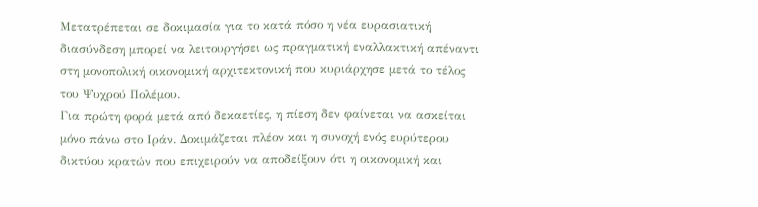Μετατρέπεται σε δοκιμασία για το κατά πόσο η νέα ευρασιατική διασύνδεση μπορεί να λειτουργήσει ως πραγματική εναλλακτική απέναντι στη μονοπολική οικονομική αρχιτεκτονική που κυριάρχησε μετά το τέλος του Ψυχρού Πολέμου.
Για πρώτη φορά μετά από δεκαετίες, η πίεση δεν φαίνεται να ασκείται μόνο πάνω στο Ιράν. Δοκιμάζεται πλέον και η συνοχή ενός ευρύτερου δικτύου κρατών που επιχειρούν να αποδείξουν ότι η οικονομική και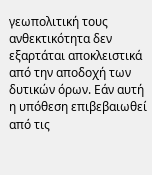γεωπολιτική τους ανθεκτικότητα δεν εξαρτάται αποκλειστικά από την αποδοχή των δυτικών όρων. Εάν αυτή η υπόθεση επιβεβαιωθεί από τις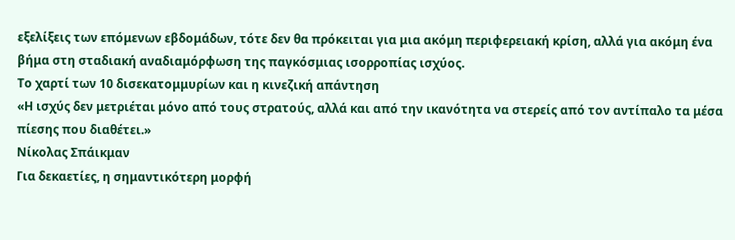εξελίξεις των επόμενων εβδομάδων, τότε δεν θα πρόκειται για μια ακόμη περιφερειακή κρίση, αλλά για ακόμη ένα βήμα στη σταδιακή αναδιαμόρφωση της παγκόσμιας ισορροπίας ισχύος.
Το χαρτί των 10 δισεκατομμυρίων και η κινεζική απάντηση
«Η ισχύς δεν μετριέται μόνο από τους στρατούς, αλλά και από την ικανότητα να στερείς από τον αντίπαλο τα μέσα πίεσης που διαθέτει.»
Νίκολας Σπάικμαν
Για δεκαετίες, η σημαντικότερη μορφή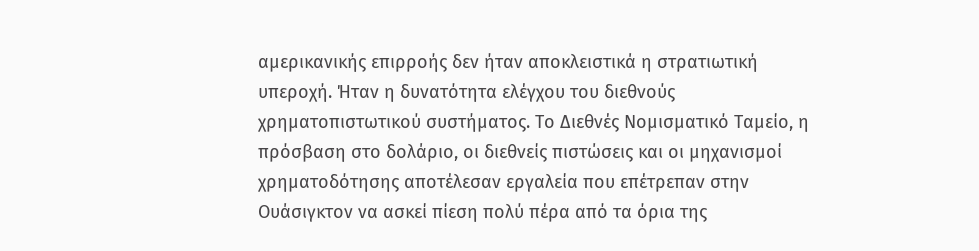αμερικανικής επιρροής δεν ήταν αποκλειστικά η στρατιωτική υπεροχή. Ήταν η δυνατότητα ελέγχου του διεθνούς χρηματοπιστωτικού συστήματος. Το Διεθνές Νομισματικό Ταμείο, η πρόσβαση στο δολάριο, οι διεθνείς πιστώσεις και οι μηχανισμοί χρηματοδότησης αποτέλεσαν εργαλεία που επέτρεπαν στην Ουάσιγκτον να ασκεί πίεση πολύ πέρα από τα όρια της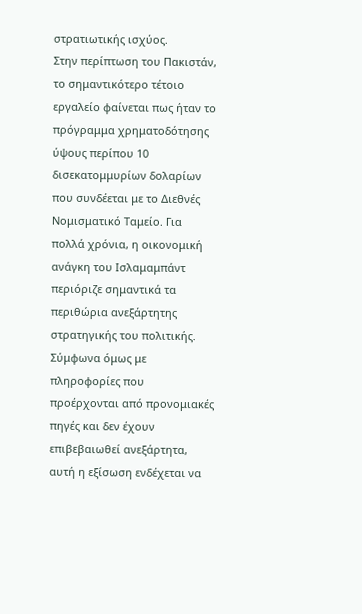στρατιωτικής ισχύος.
Στην περίπτωση του Πακιστάν, το σημαντικότερο τέτοιο εργαλείο φαίνεται πως ήταν το πρόγραμμα χρηματοδότησης ύψους περίπου 10 δισεκατομμυρίων δολαρίων που συνδέεται με το Διεθνές Νομισματικό Ταμείο. Για πολλά χρόνια, η οικονομική ανάγκη του Ισλαμαμπάντ περιόριζε σημαντικά τα περιθώρια ανεξάρτητης στρατηγικής του πολιτικής.
Σύμφωνα όμως με πληροφορίες που προέρχονται από προνομιακές πηγές και δεν έχουν επιβεβαιωθεί ανεξάρτητα, αυτή η εξίσωση ενδέχεται να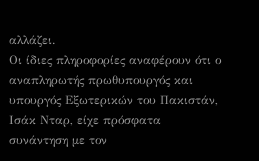αλλάζει.
Οι ίδιες πληροφορίες αναφέρουν ότι ο αναπληρωτής πρωθυπουργός και υπουργός Εξωτερικών του Πακιστάν, Ισάκ Νταρ, είχε πρόσφατα συνάντηση με τον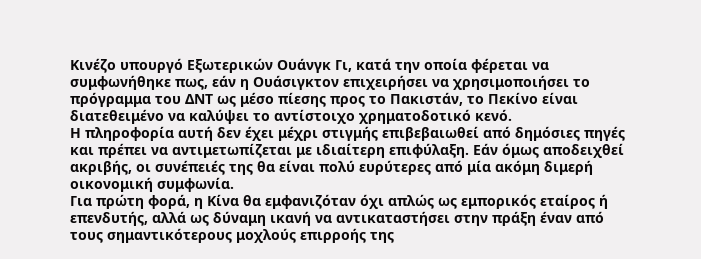Κινέζο υπουργό Εξωτερικών Ουάνγκ Γι, κατά την οποία φέρεται να συμφωνήθηκε πως, εάν η Ουάσιγκτον επιχειρήσει να χρησιμοποιήσει το πρόγραμμα του ΔΝΤ ως μέσο πίεσης προς το Πακιστάν, το Πεκίνο είναι διατεθειμένο να καλύψει το αντίστοιχο χρηματοδοτικό κενό.
Η πληροφορία αυτή δεν έχει μέχρι στιγμής επιβεβαιωθεί από δημόσιες πηγές και πρέπει να αντιμετωπίζεται με ιδιαίτερη επιφύλαξη. Εάν όμως αποδειχθεί ακριβής, οι συνέπειές της θα είναι πολύ ευρύτερες από μία ακόμη διμερή οικονομική συμφωνία.
Για πρώτη φορά, η Κίνα θα εμφανιζόταν όχι απλώς ως εμπορικός εταίρος ή επενδυτής, αλλά ως δύναμη ικανή να αντικαταστήσει στην πράξη έναν από τους σημαντικότερους μοχλούς επιρροής της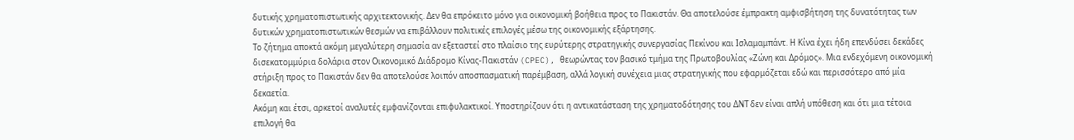δυτικής χρηματοπιστωτικής αρχιτεκτονικής. Δεν θα επρόκειτο μόνο για οικονομική βοήθεια προς το Πακιστάν. Θα αποτελούσε έμπρακτη αμφισβήτηση της δυνατότητας των δυτικών χρηματοπιστωτικών θεσμών να επιβάλλουν πολιτικές επιλογές μέσω της οικονομικής εξάρτησης.
Το ζήτημα αποκτά ακόμη μεγαλύτερη σημασία αν εξεταστεί στο πλαίσιο της ευρύτερης στρατηγικής συνεργασίας Πεκίνου και Ισλαμαμπάντ. Η Κίνα έχει ήδη επενδύσει δεκάδες δισεκατομμύρια δολάρια στον Οικονομικό Διάδρομο Κίνας-Πακιστάν (CPEC), θεωρώντας τον βασικό τμήμα της Πρωτοβουλίας «Ζώνη και Δρόμος». Μια ενδεχόμενη οικονομική στήριξη προς το Πακιστάν δεν θα αποτελούσε λοιπόν αποσπασματική παρέμβαση, αλλά λογική συνέχεια μιας στρατηγικής που εφαρμόζεται εδώ και περισσότερο από μία δεκαετία.
Ακόμη και έτσι, αρκετοί αναλυτές εμφανίζονται επιφυλακτικοί. Υποστηρίζουν ότι η αντικατάσταση της χρηματοδότησης του ΔΝΤ δεν είναι απλή υπόθεση και ότι μια τέτοια επιλογή θα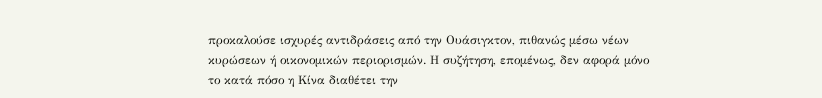προκαλούσε ισχυρές αντιδράσεις από την Ουάσιγκτον, πιθανώς μέσω νέων κυρώσεων ή οικονομικών περιορισμών. Η συζήτηση, επομένως, δεν αφορά μόνο το κατά πόσο η Κίνα διαθέτει την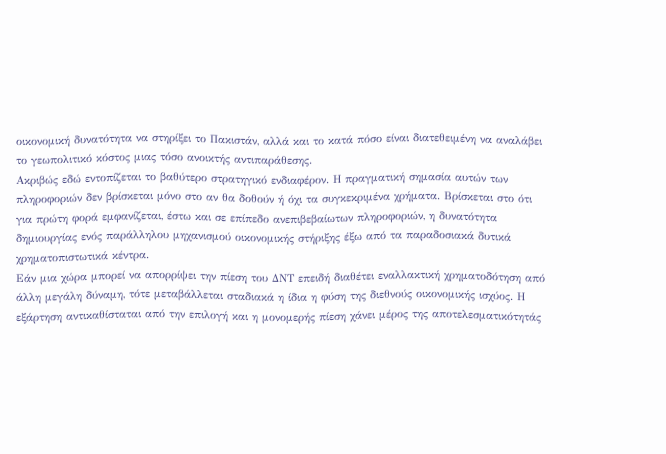οικονομική δυνατότητα να στηρίξει το Πακιστάν, αλλά και το κατά πόσο είναι διατεθειμένη να αναλάβει το γεωπολιτικό κόστος μιας τόσο ανοικτής αντιπαράθεσης.
Ακριβώς εδώ εντοπίζεται το βαθύτερο στρατηγικό ενδιαφέρον. Η πραγματική σημασία αυτών των πληροφοριών δεν βρίσκεται μόνο στο αν θα δοθούν ή όχι τα συγκεκριμένα χρήματα. Βρίσκεται στο ότι για πρώτη φορά εμφανίζεται, έστω και σε επίπεδο ανεπιβεβαίωτων πληροφοριών, η δυνατότητα δημιουργίας ενός παράλληλου μηχανισμού οικονομικής στήριξης έξω από τα παραδοσιακά δυτικά χρηματοπιστωτικά κέντρα.
Εάν μια χώρα μπορεί να απορρίψει την πίεση του ΔΝΤ επειδή διαθέτει εναλλακτική χρηματοδότηση από άλλη μεγάλη δύναμη, τότε μεταβάλλεται σταδιακά η ίδια η φύση της διεθνούς οικονομικής ισχύος. Η εξάρτηση αντικαθίσταται από την επιλογή και η μονομερής πίεση χάνει μέρος της αποτελεσματικότητάς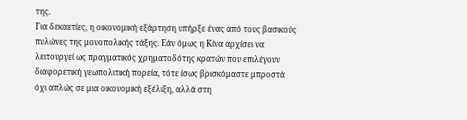της.
Για δεκαετίες, η οικονομική εξάρτηση υπήρξε ένας από τους βασικούς πυλώνες της μονοπολικής τάξης. Εάν όμως η Κίνα αρχίσει να λειτουργεί ως πραγματικός χρηματοδότης κρατών που επιλέγουν διαφορετική γεωπολιτική πορεία, τότε ίσως βρισκόμαστε μπροστά όχι απλώς σε μια οικονομική εξέλιξη, αλλά στη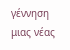γέννηση μιας νέας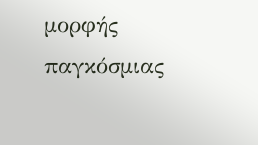μορφής παγκόσμιας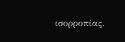ισορροπίας.